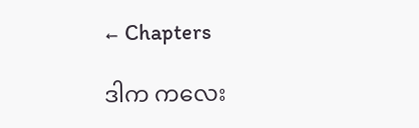← Chapters

ဒါက ကလေး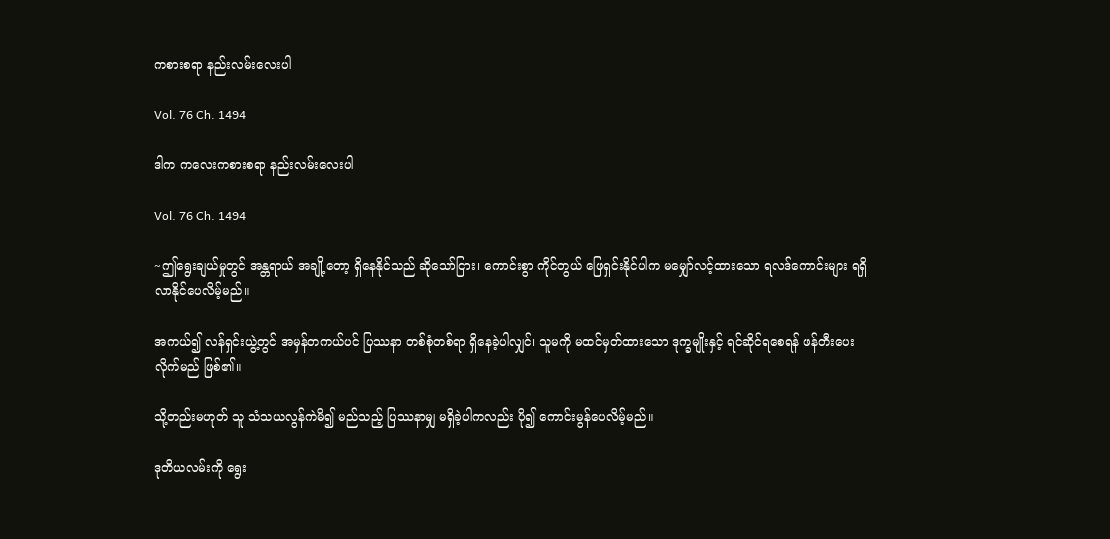ကစားစရာ နည်းလမ်းလေးပါ

Vol. 76 Ch. 1494

ဒါက ကလေးကစားစရာ နည်းလမ်းလေးပါ

Vol. 76 Ch. 1494

~ဤရွေးချယ်မှုတွင် အန္တရာယ် အချို့တော့ ရှိနေနိုင်သည် ဆိုသော်ငြား၊ ကောင်းစွာ ကိုင်တွယ် ဖြေရှင်းနိုင်ပါက မမျှော်လင့်ထားသော ရလဒ်ကောင်းများ ရရှိလာနိုင်ပေလိမ့်မည်။

အကယ်၍ လန်ရှင်းယွဲ့တွင် အမှန်တကယ်ပင် ပြဿနာ တစ်စုံတစ်ရာ ရှိနေခဲ့ပါလျှင်၊ သူမကို မထင်မှတ်ထားသော ဒုက္ခမျိုးနှင့် ရင်ဆိုင်ရစေရန် ဖန်တီးပေးလိုက်မည် ဖြစ်၏။

သို့တည်းမဟုတ် သူ သံသယလွန်ကဲမိ၍ မည်သည့် ပြဿနာမျှ မရှိခဲ့ပါကလည်း ပို၍ ကောင်းမွန်ပေလိမ့်မည်။

ဒုတိယလမ်းကို ရွေး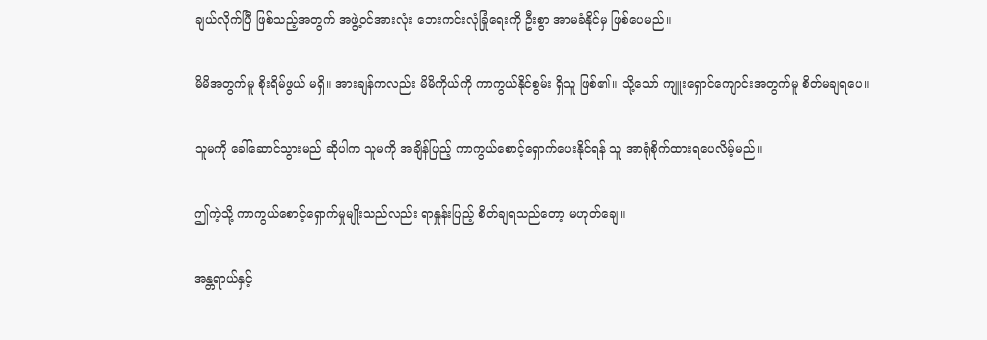ချယ်လိုက်ပြီ ဖြစ်သည့်အတွက် အဖွဲ့ဝင်အားလုံး ဘေးကင်းလုံခြုံရေးကို ဦးစွာ အာမခံနိုင်မှ ဖြစ်ပေမည်။

မိမိအတွက်မူ စိုးရိမ်ဖွယ် မရှိ။ အားချန်ကလည်း မိမိကိုယ်ကို ကာကွယ်နိုင်စွမ်း ရှိသူ ဖြစ်၏။ သို့သော် ကျူးရှောင်ကျောင်းအတွက်မူ စိတ်မချရပေ။

သူမကို ခေါ်ဆောင်သွားမည် ဆိုပါက သူမကို အချိန်ပြည့် ကာကွယ်စောင့်ရှောက်ပေးနိုင်ရန် သူ အာရုံစိုက်ထားရပေလိမ့်မည်။

ဤကဲ့သို့ ကာကွယ်စောင့်ရှောက်မှုမျိုးသည်လည်း ရာနှုန်းပြည့် စိတ်ချရသည်တော့ မဟုတ်ချေ။

အန္တရာယ်နှင့်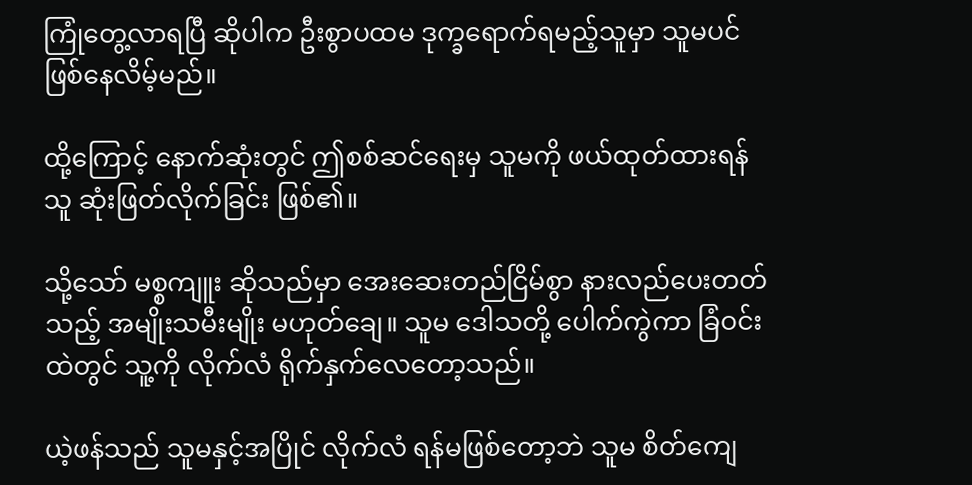ကြုံတွေ့လာရပြီ ဆိုပါက ဦးစွာပထမ ဒုက္ခရောက်ရမည့်သူမှာ သူမပင် ဖြစ်နေလိမ့်မည်။

ထို့ကြောင့် နောက်ဆုံးတွင် ဤစစ်ဆင်ရေးမှ သူမကို ဖယ်ထုတ်ထားရန် သူ ဆုံးဖြတ်လိုက်ခြင်း ဖြစ်၏။

သို့သော် မစ္စကျူး ဆိုသည်မှာ အေးဆေးတည်ငြိမ်စွာ နားလည်ပေးတတ်သည့် အမျိုးသမီးမျိုး မဟုတ်ချေ။ သူမ ဒေါသတို့ ပေါက်ကွဲကာ ခြံဝင်းထဲတွင် သူ့ကို လိုက်လံ ရိုက်နှက်လေတော့သည်။

ယဲ့ဖန်သည် သူမနှင့်အပြိုင် လိုက်လံ ရန်မဖြစ်တော့ဘဲ သူမ စိတ်ကျေ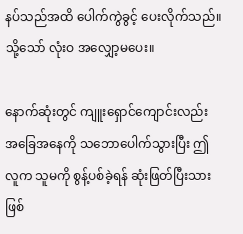နပ်သည်အထိ ပေါက်ကွဲခွင့် ပေးလိုက်သည်။ သို့သော် လုံးဝ အလျှော့မပေး။

နောက်ဆုံးတွင် ကျူးရှောင်ကျောင်းလည်း အခြေအနေကို သဘောပေါက်သွားပြီး ဤလူက သူမကို စွန့်ပစ်ခဲ့ရန် ဆုံးဖြတ်ပြီးသား ဖြစ်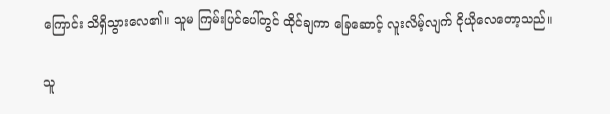ကြောင်း သိရှိသွားလေ၏။ သူမ ကြမ်းပြင်ပေါ်တွင် ထိုင်ချကာ ခြေဆောင့် လူးလိမ့်လျက် ငိုယိုလေတော့သည်။

သူ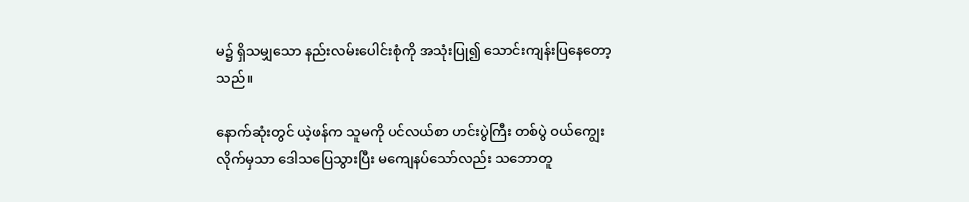မ၌ ရှိသမျှသော နည်းလမ်းပေါင်းစုံကို အသုံးပြု၍ သောင်းကျန်းပြနေတော့သည်။

နောက်ဆုံးတွင် ယဲ့ဖန်က သူမကို ပင်လယ်စာ ဟင်းပွဲကြီး တစ်ပွဲ ဝယ်ကျွေးလိုက်မှသာ ဒေါသပြေသွားပြီး မကျေနပ်သော်လည်း သဘောတူ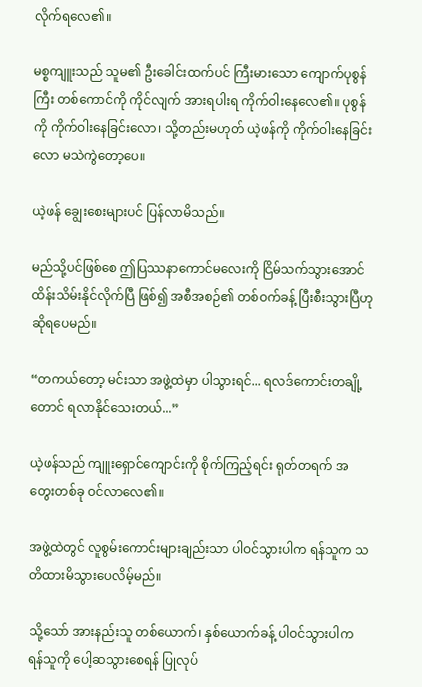လိုက်ရလေ၏။

မစ္စကျူးသည် သူမ၏ ဦးခေါင်းထက်ပင် ကြီးမားသော ကျောက်ပုစွန်ကြီး တစ်ကောင်ကို ကိုင်လျက် အားရပါးရ ကိုက်ဝါးနေလေ၏။ ပုစွန်ကို ကိုက်ဝါးနေခြင်းလော၊ သို့တည်းမဟုတ် ယဲ့ဖန်ကို ကိုက်ဝါးနေခြင်းလော မသဲကွဲတော့ပေ။

ယဲ့ဖန် ချွေးစေးများပင် ပြန်လာမိသည်။

မည်သို့ပင်ဖြစ်စေ ဤပြဿနာကောင်မလေးကို ငြိမ်သက်သွားအောင် ထိန်းသိမ်းနိုင်လိုက်ပြီ ဖြစ်၍ အစီအစဉ်၏ တစ်ဝက်ခန့် ပြီးစီးသွားပြီဟု ဆိုရပေမည်။

“တကယ်တော့ မင်းသာ အဖွဲ့ထဲမှာ ပါသွားရင်... ရလဒ်ကောင်းတချို့တောင် ရလာနိုင်သေးတယ်...”

ယဲ့ဖန်သည် ကျူးရှောင်ကျောင်းကို စိုက်ကြည့်ရင်း ရုတ်တရက် အတွေးတစ်ခု ဝင်လာလေ၏။

အဖွဲ့ထဲတွင် လူစွမ်းကောင်းများချည်းသာ ပါဝင်သွားပါက ရန်သူက သတိထားမိသွားပေလိမ့်မည်။

သို့သော် အားနည်းသူ တစ်ယောက်၊ နှစ်ယောက်ခန့် ပါဝင်သွားပါက ရန်သူကို ပေါ့ဆသွားစေရန် ပြုလုပ်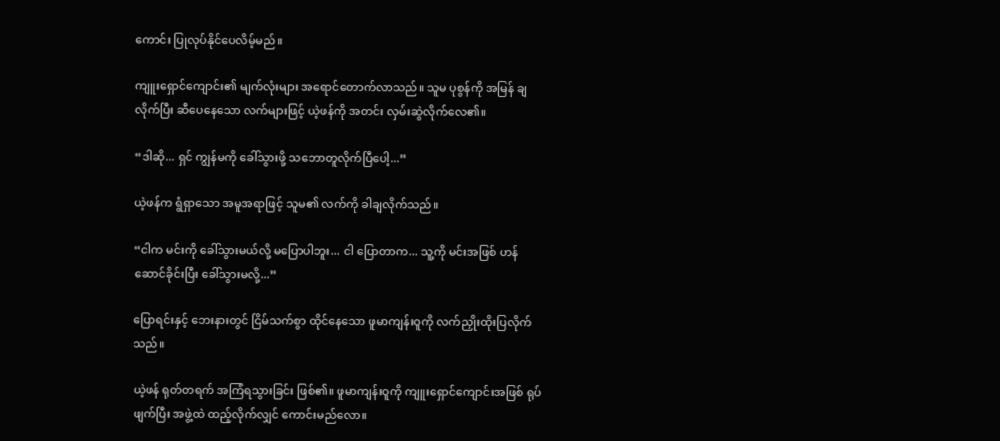ကောင်း ပြုလုပ်နိုင်ပေလိမ့်မည်။

ကျူးရှောင်ကျောင်း၏ မျက်လုံးများ အရောင်တောက်လာသည်။ သူမ ပုစွန်ကို အမြန် ချလိုက်ပြီး ဆီပေနေသော လက်များဖြင့် ယဲ့ဖန်ကို အတင်း လှမ်းဆွဲလိုက်လေ၏။

“ဒါဆို... ရှင် ကျွန်မကို ခေါ်သွားဖို့ သဘောတူလိုက်ပြီပေါ့...”

ယဲ့ဖန်က ရွံရှာသော အမူအရာဖြင့် သူမ၏ လက်ကို ခါချလိုက်သည်။

“ငါက မင်းကို ခေါ်သွားမယ်လို့ မပြောပါဘူး... ငါ ပြောတာက... သူ့ကို မင်းအဖြစ် ဟန်ဆောင်ခိုင်းပြီး ခေါ်သွားမလို့...”

ပြောရင်းနှင့် ဘေးနားတွင် ငြိမ်သက်စွာ ထိုင်နေသော ဖူမာကျန်းဝူကို လက်ညှိုးထိုးပြလိုက်သည်။

ယဲ့ဖန် ရုတ်တရက် အကြံရသွားခြင်း ဖြစ်၏။ ဖူမာကျန်းဝူကို ကျူးရှောင်ကျောင်းအဖြစ် ရုပ်ဖျက်ပြီး အဖွဲ့ထဲ ထည့်လိုက်လျှင် ကောင်းမည်လော။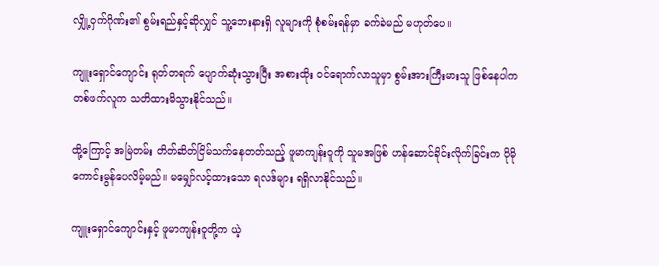လျှို့ဝှက်ဂိုဏ်း၏ စွမ်းရည်နှင့်ဆိုလျှင် သူ့ဘေးနားရှိ လူများကို စုံစမ်းရန်မှာ ခက်ခဲမည် မဟုတ်ပေ။

ကျူးရှောင်ကျောင်း ရုတ်တရက် ပျောက်ဆုံးသွားပြီး အစားထိုး ဝင်ရောက်လာသူမှာ စွမ်းအားကြီးမားသူ ဖြစ်နေပါက တစ်ဖက်လူက သတိထားမိသွားနိုင်သည်။

ထို့ကြောင့် အမြဲတမ်း တိတ်ဆိတ်ငြိမ်သက်နေတတ်သည့် ဖူမာကျန်းဝူကို သူမအဖြစ် ဟန်ဆောင်ခိုင်းလိုက်ခြင်းက ပိုမို ကောင်းမွန်ပေလိမ့်မည်။ မမျှော်လင့်ထားသော ရလဒ်များ ရရှိလာနိုင်သည်။

ကျူးရှောင်ကျောင်းနှင့် ဖူမာကျန်းဝူတို့က ယဲ့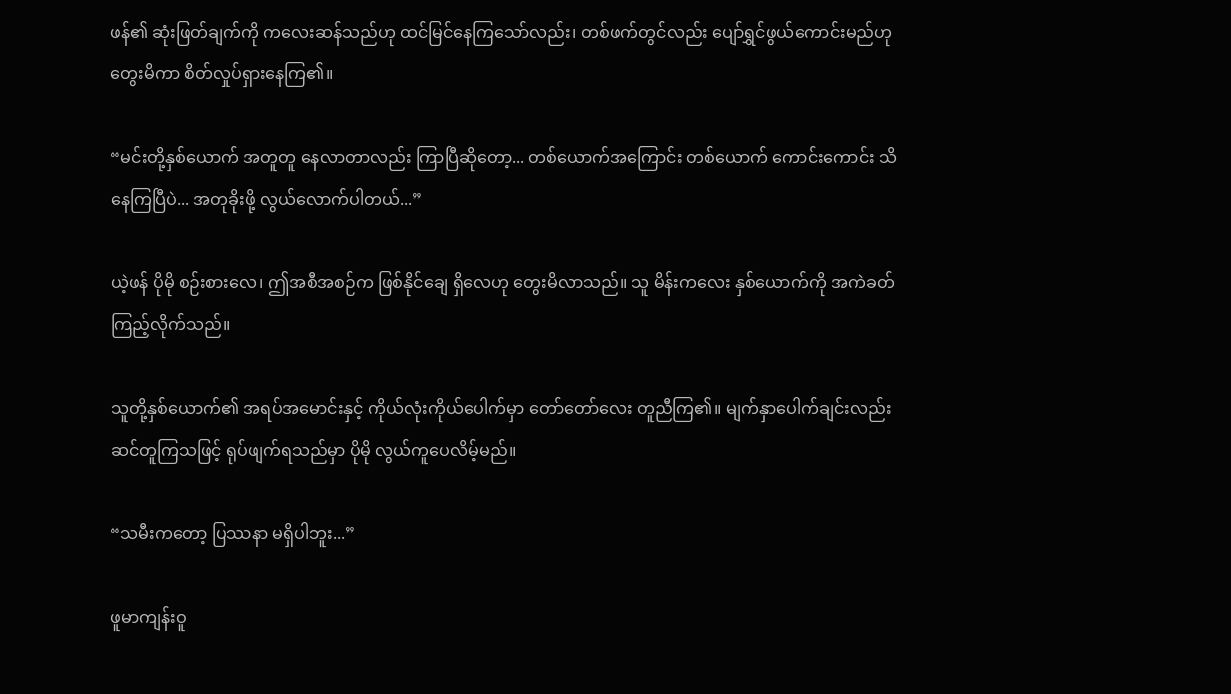ဖန်၏ ဆုံးဖြတ်ချက်ကို ကလေးဆန်သည်ဟု ထင်မြင်နေကြသော်လည်း၊ တစ်ဖက်တွင်လည်း ပျော်ရွှင်ဖွယ်ကောင်းမည်ဟု တွေးမိကာ စိတ်လှုပ်ရှားနေကြ၏။

“မင်းတို့နှစ်ယောက် အတူတူ နေလာတာလည်း ကြာပြီဆိုတော့... တစ်ယောက်အကြောင်း တစ်ယောက် ကောင်းကောင်း သိနေကြပြီပဲ... အတုခိုးဖို့ လွယ်လောက်ပါတယ်...”

ယဲ့ဖန် ပိုမို စဉ်းစားလေ၊ ဤအစီအစဉ်က ဖြစ်နိုင်ချေ ရှိလေဟု တွေးမိလာသည်။ သူ မိန်းကလေး နှစ်ယောက်ကို အကဲခတ်ကြည့်လိုက်သည်။

သူတို့နှစ်ယောက်၏ အရပ်အမောင်းနှင့် ကိုယ်လုံးကိုယ်ပေါက်မှာ တော်တော်လေး တူညီကြ၏။ မျက်နှာပေါက်ချင်းလည်း ဆင်တူကြသဖြင့် ရုပ်ဖျက်ရသည်မှာ ပိုမို လွယ်ကူပေလိမ့်မည်။

“သမီးကတော့ ပြဿနာ မရှိပါဘူး...”

ဖူမာကျန်းဝူ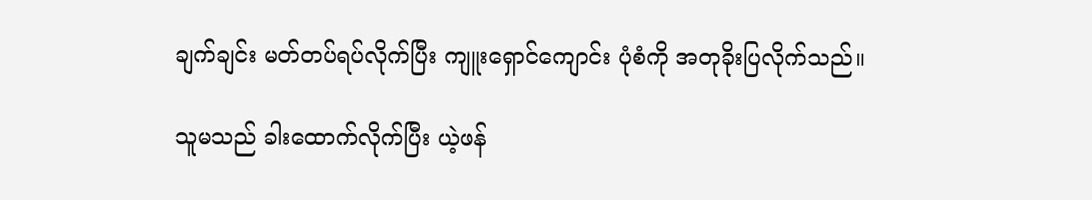ချက်ချင်း မတ်တပ်ရပ်လိုက်ပြီး ကျူးရှောင်ကျောင်း ပုံစံကို အတုခိုးပြလိုက်သည်။

သူမသည် ခါးထောက်လိုက်ပြီး ယဲ့ဖန်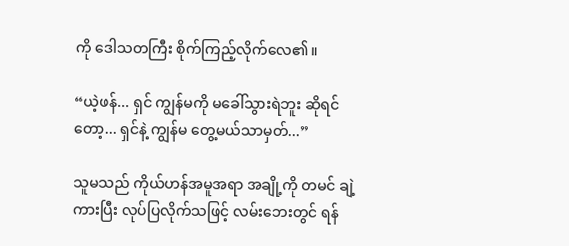ကို ဒေါသတကြီး စိုက်ကြည့်လိုက်လေ၏။

“ယဲ့ဖန်... ရှင် ကျွန်မကို မခေါ်သွားရဲဘူး ဆိုရင်တော့... ရှင်နဲ့ ကျွန်မ တွေ့မယ်သာမှတ်...”

သူမသည် ကိုယ်ဟန်အမူအရာ အချို့ကို တမင် ချဲ့ကားပြီး လုပ်ပြလိုက်သဖြင့် လမ်းဘေးတွင် ရန်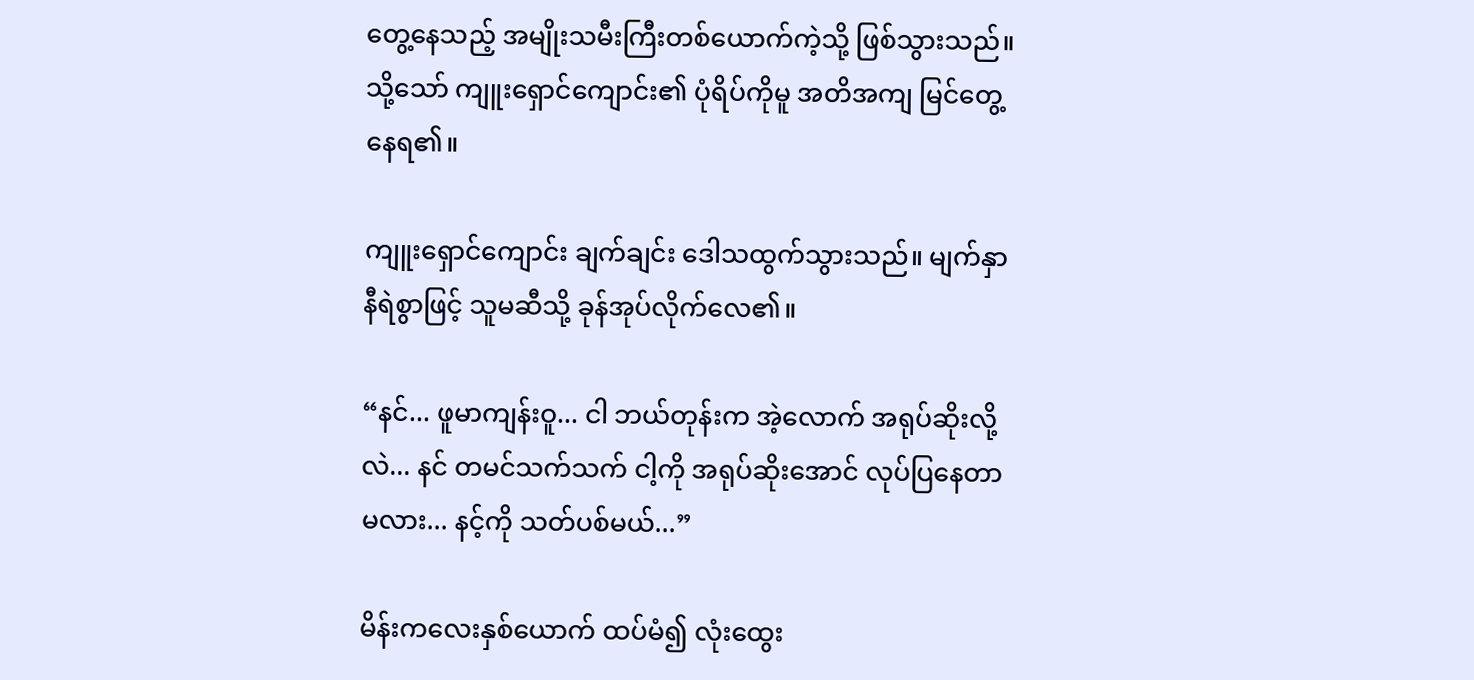တွေ့နေသည့် အမျိုးသမီးကြီးတစ်ယောက်ကဲ့သို့ ဖြစ်သွားသည်။ သို့သော် ကျူးရှောင်ကျောင်း၏ ပုံရိပ်ကိုမူ အတိအကျ မြင်တွေ့နေရ၏။

ကျူးရှောင်ကျောင်း ချက်ချင်း ဒေါသထွက်သွားသည်။ မျက်နှာ နီရဲစွာဖြင့် သူမဆီသို့ ခုန်အုပ်လိုက်လေ၏။

“နင်... ဖူမာကျန်းဝူ... ငါ ဘယ်တုန်းက အဲ့လောက် အရုပ်ဆိုးလို့လဲ... နင် တမင်သက်သက် ငါ့ကို အရုပ်ဆိုးအောင် လုပ်ပြနေတာမလား... နင့်ကို သတ်ပစ်မယ်...”

မိန်းကလေးနှစ်ယောက် ထပ်မံ၍ လုံးထွေး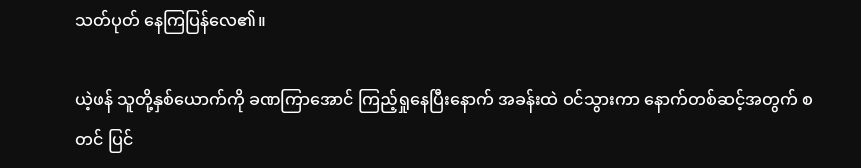သတ်ပုတ် နေကြပြန်လေ၏။

ယဲ့ဖန် သူတို့နှစ်ယောက်ကို ခဏကြာအောင် ကြည့်ရှုနေပြီးနောက် အခန်းထဲ ဝင်သွားကာ နောက်တစ်ဆင့်အတွက် စတင် ပြင်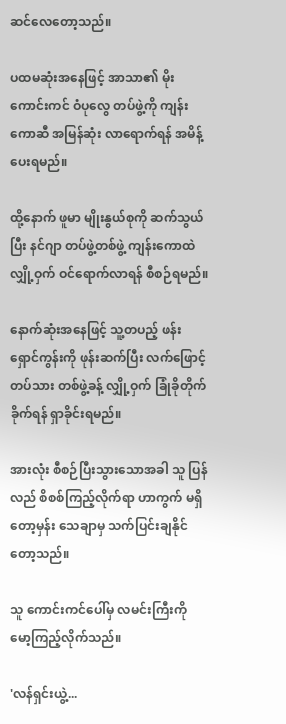ဆင်လေတော့သည်။

ပထမဆုံးအနေဖြင့် အာသာ၏ မိုးကောင်းကင် ဝံပုလွေ တပ်ဖွဲ့ကို ကျန်းကောဆီ အမြန်ဆုံး လာရောက်ရန် အမိန့်ပေးရမည်။

ထို့နောက် ဖူမာ မျိုးနွယ်စုကို ဆက်သွယ်ပြီး နင်ဂျာ တပ်ဖွဲ့တစ်ဖွဲ့ ကျန်းကောထဲ လျှို့ဝှက် ဝင်ရောက်လာရန် စီစဉ်ရမည်။

နောက်ဆုံးအနေဖြင့် သူ့တပည့် ဖန်းရှောင်ကွန်းကို ဖုန်းဆက်ပြီး လက်ဖြောင့်တပ်သား တစ်ဖွဲ့ခန့် လျှို့ဝှက် ခြုံခိုတိုက်ခိုက်ရန် ရှာခိုင်းရမည်။

အားလုံး စီစဉ်ပြီးသွားသောအခါ သူ ပြန်လည် စိစစ်ကြည့်လိုက်ရာ ဟာကွက် မရှိတော့မှန်း သေချာမှ သက်ပြင်းချနိုင်တော့သည်။

သူ ကောင်းကင်ပေါ်မှ လမင်းကြီးကို မော့ကြည့်လိုက်သည်။

'လန်ရှင်းယွဲ့...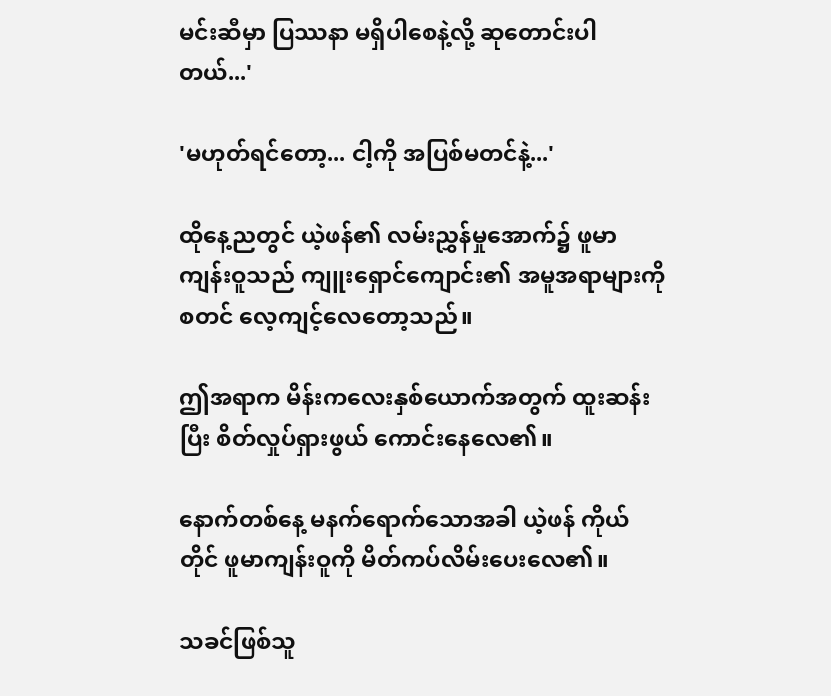မင်းဆီမှာ ပြဿနာ မရှိပါစေနဲ့လို့ ဆုတောင်းပါတယ်...'

'မဟုတ်ရင်တော့... ငါ့ကို အပြစ်မတင်နဲ့...'

ထိုနေ့ညတွင် ယဲ့ဖန်၏ လမ်းညွှန်မှုအောက်၌ ဖူမာကျန်းဝူသည် ကျူးရှောင်ကျောင်း၏ အမူအရာများကို စတင် လေ့ကျင့်လေတော့သည်။

ဤအရာက မိန်းကလေးနှစ်ယောက်အတွက် ထူးဆန်းပြီး စိတ်လှုပ်ရှားဖွယ် ကောင်းနေလေ၏။

နောက်တစ်နေ့ မနက်ရောက်သောအခါ ယဲ့ဖန် ကိုယ်တိုင် ဖူမာကျန်းဝူကို မိတ်ကပ်လိမ်းပေးလေ၏။

သခင်ဖြစ်သူ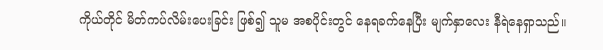ကိုယ်တိုင် မိတ်ကပ်လိမ်းပေးခြင်း ဖြစ်၍ သူမ အစပိုင်းတွင် နေရခက်နေပြီး မျက်နှာလေး နီရဲနေရှာသည်။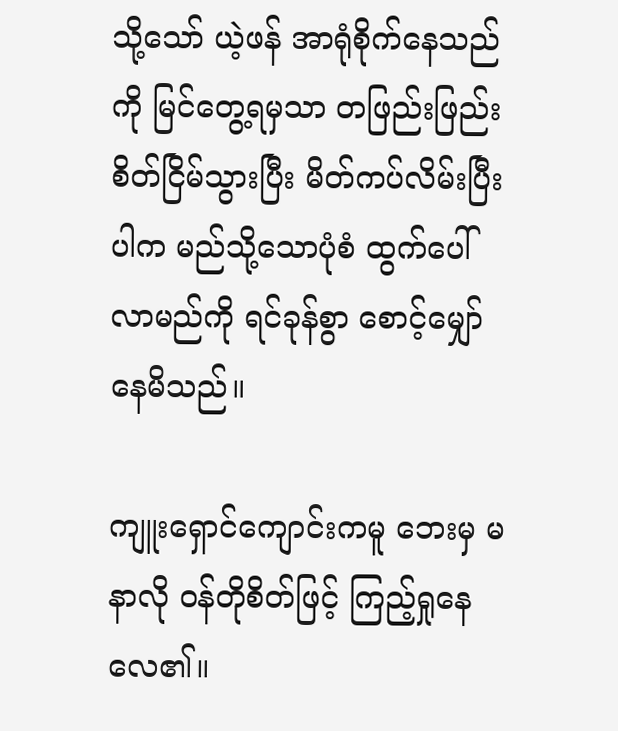သို့သော် ယဲ့ဖန် အာရုံစိုက်နေသည်ကို မြင်တွေ့ရမှသာ တဖြည်းဖြည်း စိတ်ငြိမ်သွားပြီး မိတ်ကပ်လိမ်းပြီးပါက မည်သို့သောပုံစံ ထွက်ပေါ်လာမည်ကို ရင်ခုန်စွာ စောင့်မျှော်နေမိသည်။

ကျူးရှောင်ကျောင်းကမူ ဘေးမှ မနာလို ဝန်တိုစိတ်ဖြင့် ကြည့်ရှုနေလေ၏။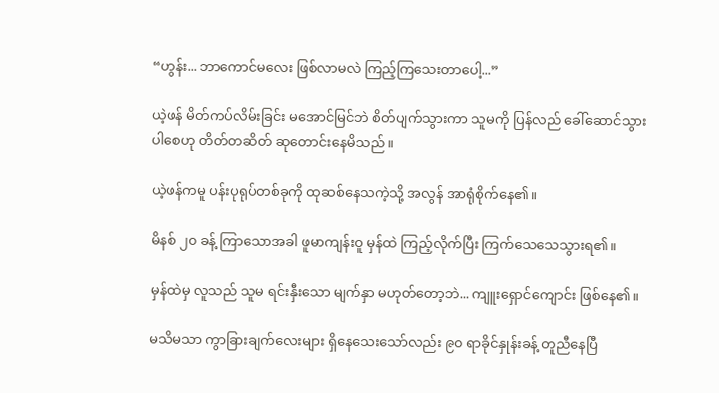“ဟွန်း... ဘာကောင်မလေး ဖြစ်လာမလဲ ကြည့်ကြသေးတာပေါ့...”

ယဲ့ဖန် မိတ်ကပ်လိမ်းခြင်း မအောင်မြင်ဘဲ စိတ်ပျက်သွားကာ သူမကို ပြန်လည် ခေါ်ဆောင်သွားပါစေဟု တိတ်တဆိတ် ဆုတောင်းနေမိသည်။

ယဲ့ဖန်ကမူ ပန်းပုရုပ်တစ်ခုကို ထုဆစ်နေသကဲ့သို့ အလွန် အာရုံစိုက်နေ၏။

မိနစ် ၂၀ ခန့် ကြာသောအခါ ဖူမာကျန်းဝူ မှန်ထဲ ကြည့်လိုက်ပြီး ကြက်သေသေသွားရ၏။

မှန်ထဲမှ လူသည် သူမ ရင်းနှီးသော မျက်နှာ မဟုတ်တော့ဘဲ... ကျူးရှောင်ကျောင်း ဖြစ်နေ၏။

မသိမသာ ကွာခြားချက်လေးများ ရှိနေသေးသော်လည်း ၉၀ ရာခိုင်နှုန်းခန့် တူညီနေပြီ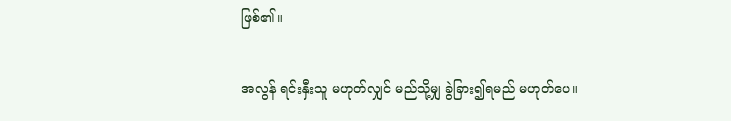ဖြစ်၏။

အလွန် ရင်းနှီးသူ မဟုတ်လျှင် မည်သို့မျှ ခွဲခြား၍ရမည် မဟုတ်ပေ။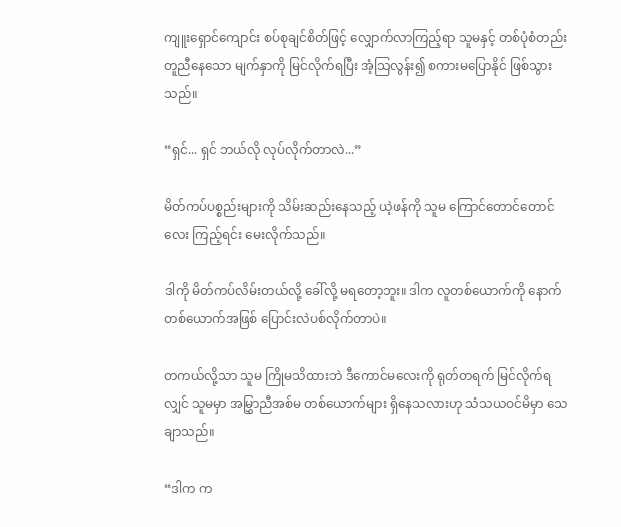ကျူးရှောင်ကျောင်း စပ်စုချင်စိတ်ဖြင့် လျှောက်လာကြည့်ရာ သူမနှင့် တစ်ပုံစံတည်း တူညီနေသော မျက်နှာကို မြင်လိုက်ရပြီး အံ့သြလွန်း၍ စကားမပြောနိုင် ဖြစ်သွားသည်။

“ရှင်... ရှင် ဘယ်လို လုပ်လိုက်တာလဲ...”

မိတ်ကပ်ပစ္စည်းများကို သိမ်းဆည်းနေသည့် ယဲ့ဖန်ကို သူမ ကြောင်တောင်တောင်လေး ကြည့်ရင်း မေးလိုက်သည်။

ဒါကို မိတ်ကပ်လိမ်းတယ်လို့ ခေါ်လို့ မရတော့ဘူး။ ဒါက လူတစ်ယောက်ကို နောက်တစ်ယောက်အဖြစ် ပြောင်းလဲပစ်လိုက်တာပဲ။

တကယ်လို့သာ သူမ ကြိုမသိထားဘဲ ဒီကောင်မလေးကို ရုတ်တရက် မြင်လိုက်ရလျှင် သူမမှာ အမြွှာညီအစ်မ တစ်ယောက်များ ရှိနေသလားဟု သံသယဝင်မိမှာ သေချာသည်။

“ဒါက က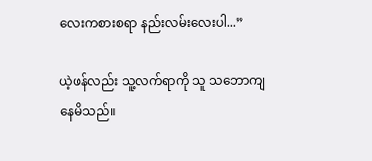လေးကစားစရာ နည်းလမ်းလေးပါ...”

ယဲ့ဖန်လည်း သူ့လက်ရာကို သူ သဘောကျနေမိသည်။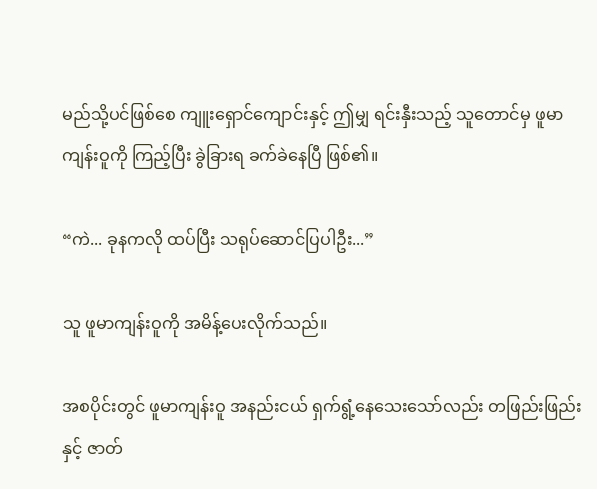မည်သို့ပင်ဖြစ်စေ ကျူးရှောင်ကျောင်းနှင့် ဤမျှ ရင်းနှီးသည့် သူတောင်မှ ဖူမာကျန်းဝူကို ကြည့်ပြီး ခွဲခြားရ ခက်ခဲနေပြီ ဖြစ်၏။

“ကဲ... ခုနကလို ထပ်ပြီး သရုပ်ဆောင်ပြပါဦး...”

သူ ဖူမာကျန်းဝူကို အမိန့်ပေးလိုက်သည်။

အစပိုင်းတွင် ဖူမာကျန်းဝူ အနည်းငယ် ရှက်ရွံ့နေသေးသော်လည်း တဖြည်းဖြည်းနှင့် ဇာတ်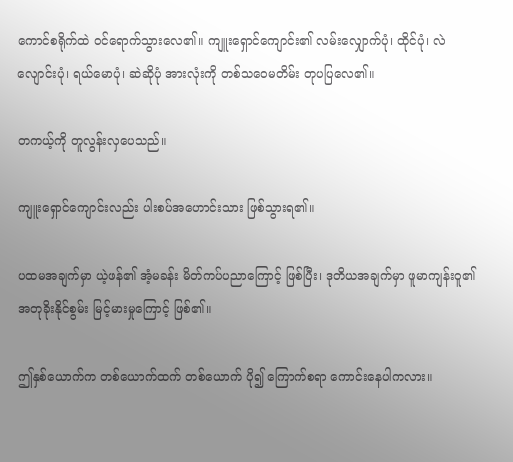ကောင်စရိုက်ထဲ ဝင်ရောက်သွားလေ၏။ ကျူးရှောင်ကျောင်း၏ လမ်းလျှောက်ပုံ၊ ထိုင်ပုံ၊ လဲလျောင်းပုံ၊ ရယ်မောပုံ၊ ဆဲဆိုပုံ အားလုံးကို တစ်သဝေမတိမ်း တုပပြလေ၏။

တကယ့်ကို တူလွန်းလှပေသည်။

ကျူးရှောင်ကျောင်းလည်း ပါးစပ်အဟောင်းသား ဖြစ်သွားရ၏။

ပထမအချက်မှာ ယဲ့ဖန်၏ အံ့မခန်း မိတ်ကပ်ပညာကြောင့် ဖြစ်ပြီး၊ ဒုတိယအချက်မှာ ဖူမာကျန်းဝူ၏ အတုခိုးနိုင်စွမ်း မြင့်မားမှုကြောင့် ဖြစ်၏။

ဤနှစ်ယောက်က တစ်ယောက်ထက် တစ်ယောက် ပို၍ ကြောက်စရာ ကောင်းနေပါကလား။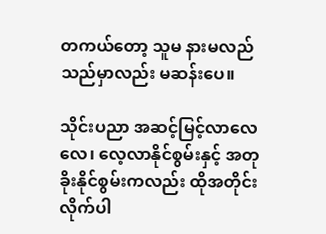တကယ်တော့ သူမ နားမလည်သည်မှာလည်း မဆန်းပေ။

သိုင်းပညာ အဆင့်မြင့်လာလေလေ၊ လေ့လာနိုင်စွမ်းနှင့် အတုခိုးနိုင်စွမ်းကလည်း ထိုအတိုင်း လိုက်ပါ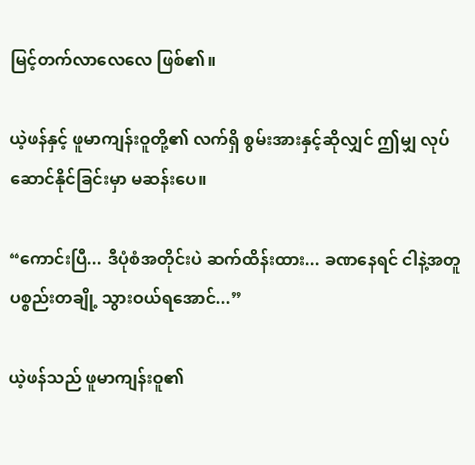မြင့်တက်လာလေလေ ဖြစ်၏။

ယဲ့ဖန်နှင့် ဖူမာကျန်းဝူတို့၏ လက်ရှိ စွမ်းအားနှင့်ဆိုလျှင် ဤမျှ လုပ်ဆောင်နိုင်ခြင်းမှာ မဆန်းပေ။

“ကောင်းပြီ... ဒီပုံစံအတိုင်းပဲ ဆက်ထိန်းထား... ခဏနေရင် ငါနဲ့အတူ ပစ္စည်းတချို့ သွားဝယ်ရအောင်...”

ယဲ့ဖန်သည် ဖူမာကျန်းဝူ၏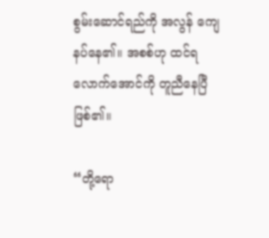စွမ်းဆောင်ရည်ကို အလွန် ကျေနပ်နေ၏။ အစစ်ဟု ထင်ရလောက်အောင်ကို တူညီနေပြီ ဖြစ်၏။

“တို့ရော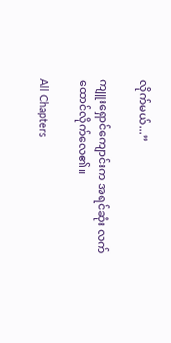လိုက်မယ်...”

ကျူးရှောင်ကျောင်းက အရင်ဆုံး လက်ထောင်လိုက်လေ၏။

All Chapters